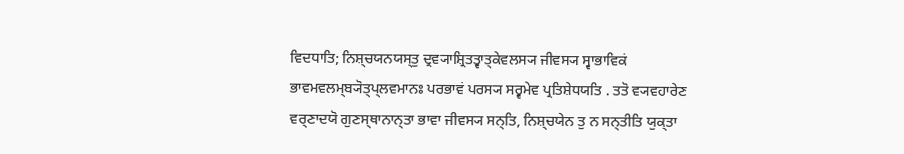ਵਿਦਧਾਤਿ; ਨਿਸ਼੍ਚਯਨਯਸ੍ਤੁ ਦ੍ਰਵ੍ਯਾਸ਼੍ਰਿਤਤ੍ਵਾਤ੍ਕੇਵਲਸ੍ਯ ਜੀਵਸ੍ਯ ਸ੍ਵਾਭਾਵਿਕਂ ਭਾਵਮਵਲਮ੍ਬ੍ਯੋਤ੍ਪ੍ਲਵਮਾਨਃ ਪਰਭਾਵਂ ਪਰਸ੍ਯ ਸਰ੍ਵਮੇਵ ਪ੍ਰਤਿਸ਼ੇਧਯਤਿ . ਤਤੋ ਵ੍ਯਵਹਾਰੇਣ ਵਰ੍ਣਾਦਯੋ ਗੁਣਸ੍ਥਾਨਾਨ੍ਤਾ ਭਾਵਾ ਜੀਵਸ੍ਯ ਸਨ੍ਤਿ, ਨਿਸ਼੍ਚਯੇਨ ਤੁ ਨ ਸਨ੍ਤੀਤਿ ਯੁਕ੍ਤਾ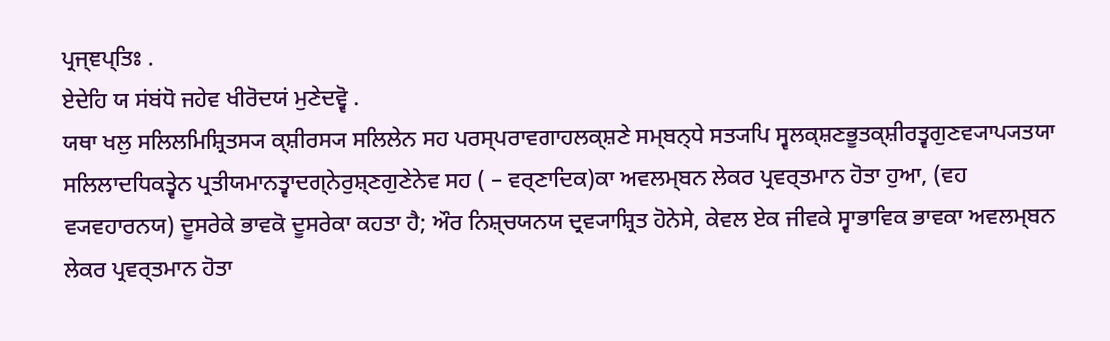ਪ੍ਰਜ੍ਞਪ੍ਤਿਃ .
ਏਦੇਹਿ ਯ ਸਂਬਂਧੋ ਜਹੇਵ ਖੀਰੋਦਯਂ ਮੁਣੇਦਵ੍ਵੋ .
ਯਥਾ ਖਲੁ ਸਲਿਲਮਿਸ਼੍ਰਿਤਸ੍ਯ ਕ੍ਸ਼ੀਰਸ੍ਯ ਸਲਿਲੇਨ ਸਹ ਪਰਸ੍ਪਰਾਵਗਾਹਲਕ੍ਸ਼ਣੇ ਸਮ੍ਬਨ੍ਧੇ ਸਤ੍ਯਪਿ ਸ੍ਵਲਕ੍ਸ਼ਣਭੂਤਕ੍ਸ਼ੀਰਤ੍ਵਗੁਣਵ੍ਯਾਪ੍ਯਤਯਾ ਸਲਿਲਾਦਧਿਕਤ੍ਵੇਨ ਪ੍ਰਤੀਯਮਾਨਤ੍ਵਾਦਗ੍ਨੇਰੁਸ਼੍ਣਗੁਣੇਨੇਵ ਸਹ ( – ਵਰ੍ਣਾਦਿਕ)ਕਾ ਅਵਲਮ੍ਬਨ ਲੇਕਰ ਪ੍ਰਵਰ੍ਤਮਾਨ ਹੋਤਾ ਹੁਆ, (ਵਹ ਵ੍ਯਵਹਾਰਨਯ) ਦੂਸਰੇਕੇ ਭਾਵਕੋ ਦੂਸਰੇਕਾ ਕਹਤਾ ਹੈ; ਔਰ ਨਿਸ਼੍ਚਯਨਯ ਦ੍ਰਵ੍ਯਾਸ਼੍ਰਿਤ ਹੋਨੇਸੇ, ਕੇਵਲ ਏਕ ਜੀਵਕੇ ਸ੍ਵਾਭਾਵਿਕ ਭਾਵਕਾ ਅਵਲਮ੍ਬਨ ਲੇਕਰ ਪ੍ਰਵਰ੍ਤਮਾਨ ਹੋਤਾ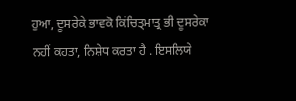ਹੁਆ, ਦੂਸਰੇਕੇ ਭਾਵਕੋ ਕਿਂਚਿਤ੍ਮਾਤ੍ਰ ਭੀ ਦੂਸਰੇਕਾ ਨਹੀਂ ਕਹਤਾ, ਨਿਸ਼ੇਧ ਕਰਤਾ ਹੈ . ਇਸਲਿਯੇ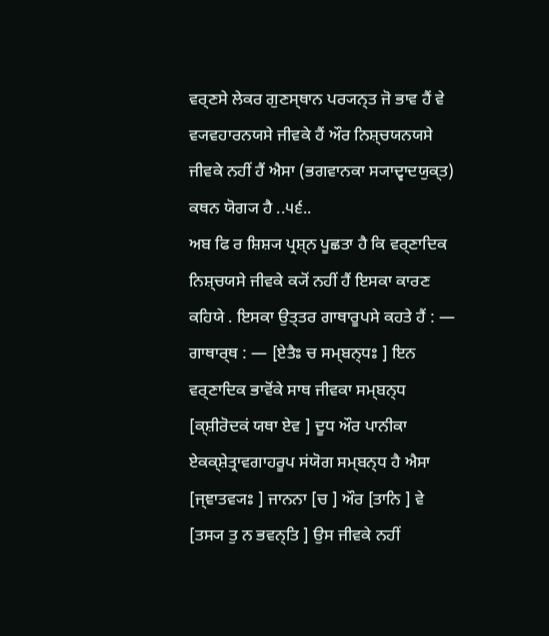ਵਰ੍ਣਸੇ ਲੇਕਰ ਗੁਣਸ੍ਥਾਨ ਪਰ੍ਯਨ੍ਤ ਜੋ ਭਾਵ ਹੈਂ ਵੇ ਵ੍ਯਵਹਾਰਨਯਸੇ ਜੀਵਕੇ ਹੈਂ ਔਰ ਨਿਸ਼੍ਚਯਨਯਸੇ ਜੀਵਕੇ ਨਹੀਂ ਹੈਂ ਐਸਾ (ਭਗਵਾਨਕਾ ਸ੍ਯਾਦ੍ਵਾਦਯੁਕ੍ਤ) ਕਥਨ ਯੋਗ੍ਯ ਹੈ ..੫੬..
ਅਬ ਫਿ ਰ ਸ਼ਿਸ਼੍ਯ ਪ੍ਰਸ਼੍ਨ ਪੂਛਤਾ ਹੈ ਕਿ ਵਰ੍ਣਾਦਿਕ ਨਿਸ਼੍ਚਯਸੇ ਜੀਵਕੇ ਕ੍ਯੋਂ ਨਹੀਂ ਹੈਂ ਇਸਕਾ ਕਾਰਣ ਕਹਿਯੇ . ਇਸਕਾ ਉਤ੍ਤਰ ਗਾਥਾਰੂਪਸੇ ਕਹਤੇ ਹੈਂ : —
ਗਾਥਾਰ੍ਥ : — [ਏਤੈਃ ਚ ਸਮ੍ਬਨ੍ਧਃ ] ਇਨ ਵਰ੍ਣਾਦਿਕ ਭਾਵੋਂਕੇ ਸਾਥ ਜੀਵਕਾ ਸਮ੍ਬਨ੍ਧ [ਕ੍ਸ਼ੀਰੋਦਕਂ ਯਥਾ ਏਵ ] ਦੂਧ ਔਰ ਪਾਨੀਕਾ ਏਕਕ੍ਸ਼ੇਤ੍ਰਾਵਗਾਹਰੂਪ ਸਂਯੋਗ ਸਮ੍ਬਨ੍ਧ ਹੈ ਐਸਾ [ਜ੍ਞਾਤਵ੍ਯਃ ] ਜਾਨਨਾ [ਚ ] ਔਰ [ਤਾਨਿ ] ਵੇ [ਤਸ੍ਯ ਤੁ ਨ ਭਵਨ੍ਤਿ ] ਉਸ ਜੀਵਕੇ ਨਹੀਂ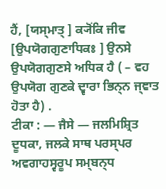ਹੈਂ, [ਯਸ੍ਮਾਤ੍ ] ਕ੍ਯੋਂਕਿ ਜੀਵ [ਉਪਯੋਗਗੁਣਾਧਿਕਃ ] ਉਨਸੇ ਉਪਯੋਗਗੁਣਸੇ ਅਧਿਕ ਹੈ ( – ਵਹ ਉਪਯੋਗ ਗੁਣਕੇ ਦ੍ਵਾਰਾ ਭਿਨ੍ਨ ਜ੍ਞਾਤ ਹੋਤਾ ਹੈ) .
ਟੀਕਾ : — ਜੈਸੇ — ਜਲਮਿਸ਼੍ਰਿਤ ਦੂਧਕਾ, ਜਲਕੇ ਸਾਥ ਪਰਸ੍ਪਰ ਅਵਗਾਹਸ੍ਵਰੂਪ ਸਮ੍ਬਨ੍ਧ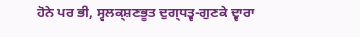ਹੋਨੇ ਪਰ ਭੀ, ਸ੍ਵਲਕ੍ਸ਼ਣਭੂਤ ਦੁਗ੍ਧਤ੍ਵ-ਗੁਣਕੇ ਦ੍ਵਾਰਾ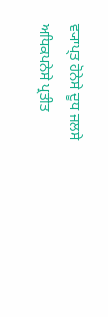ਵ੍ਯਾਪ੍ਤ ਹੋਨੇਸੇ ਦੂਧ ਜਲਸੇ ਅਧਿਕਪਨੇਸੇ ਪ੍ਰਤੀਤ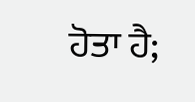ਹੋਤਾ ਹੈ;